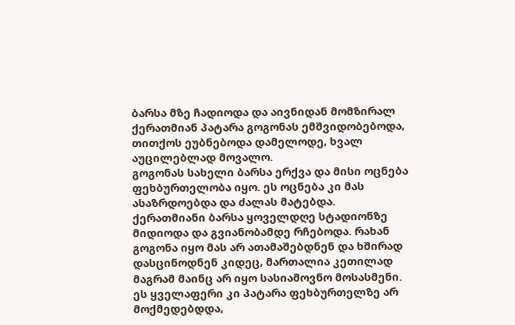ბარსა მზე ჩადიოდა და აივნიდან მომზირალ ქერათმიან პატარა გოგონას ემშვიდობებოდა, თითქოს ეუბნებოდა დამელოდე, ხვალ აუცილებლად მოვალო.
გოგონას სახელი ბარსა ერქვა და მისი ოცნება ფეხბურთელობა იყო. ეს ოცნება კი მას ასაზრდოებდა და ძალას მატებდა.
ქერათმიანი ბარსა ყოველდღე სტადიონზე მიდიოდა და გვიანობამდე რჩებოდა. რახან გოგონა იყო მას არ ათამაშებდნენ და ხშირად დასცინოდნენ კიდეც, მართალია კეთილად მაგრამ მაინც არ იყო სასიამოვნო მოსასმენი.
ეს ყველაფერი კი პატარა ფეხბურთელზე არ მოქმედებდდა,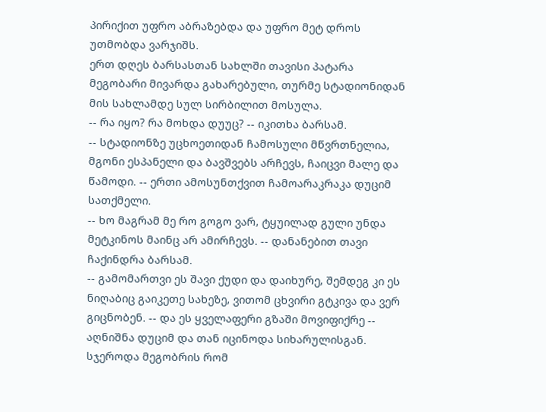პირიქით უფრო აბრაზებდა და უფრო მეტ დროს უთმობდა ვარჯიშს.
ერთ დღეს ბარსასთან სახლში თავისი პატარა მეგობარი მივარდა გახარებული, თურმე სტადიონიდან მის სახლამდე სულ სირბილით მოსულა.
-- რა იყო? რა მოხდა დუუც? -- იკითხა ბარსამ.
-- სტადიონზე უცხოეთიდან ჩამოსული მწვრთნელია, მგონი ესპანელი და ბავშვებს არჩევს, ჩაიცვი მალე და წამოდი. -- ერთი ამოსუნთქვით ჩამოარაკრაკა დუციმ სათქმელი.
-- ხო მაგრამ მე რო გოგო ვარ, ტყუილად გული უნდა მეტკინოს მაინც არ ამირჩევს. -- დანანებით თავი ჩაქინდრა ბარსამ.
-- გამომართვი ეს შავი ქუდი და დაიხურე, შემდეგ კი ეს ნიღაბიც გაიკეთე სახეზე, ვითომ ცხვირი გტკივა და ვერ გიცნობენ. -- და ეს ყველაფერი გზაში მოვიფიქრე -- აღნიშნა დუციმ და თან იცინოდა სიხარულისგან. სჯეროდა მეგობრის რომ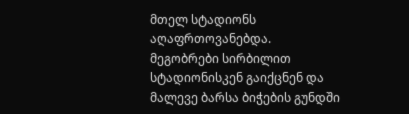მთელ სტადიონს აღაფრთოვანებდა.
მეგობრები სირბილით სტადიონისკენ გაიქცნენ და მალევე ბარსა ბიჭების გუნდში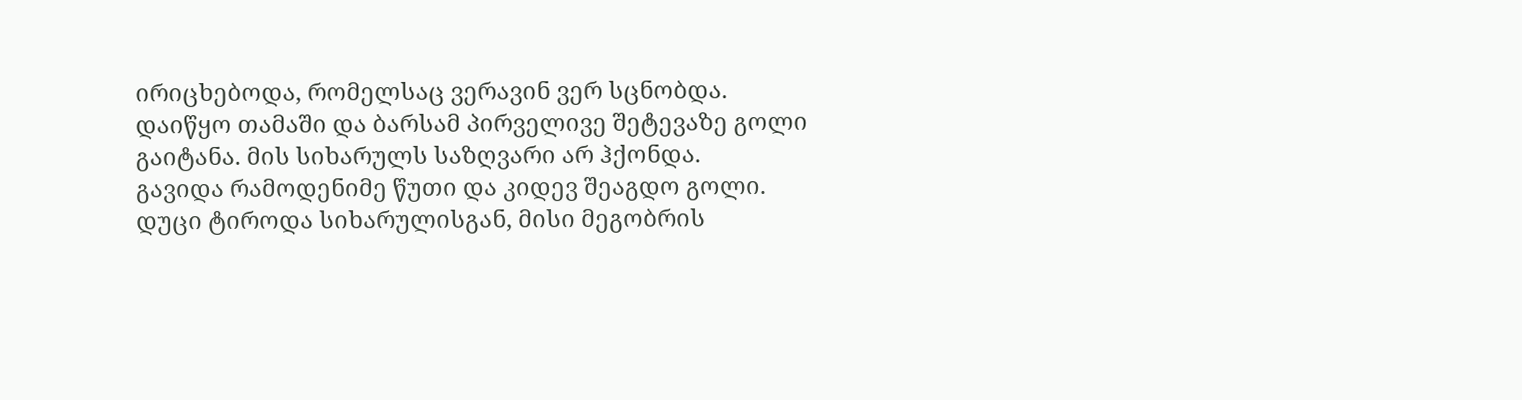ირიცხებოდა, რომელსაც ვერავინ ვერ სცნობდა.
დაიწყო თამაში და ბარსამ პირველივე შეტევაზე გოლი გაიტანა. მის სიხარულს საზღვარი არ ჰქონდა.
გავიდა რამოდენიმე წუთი და კიდევ შეაგდო გოლი.
დუცი ტიროდა სიხარულისგან, მისი მეგობრის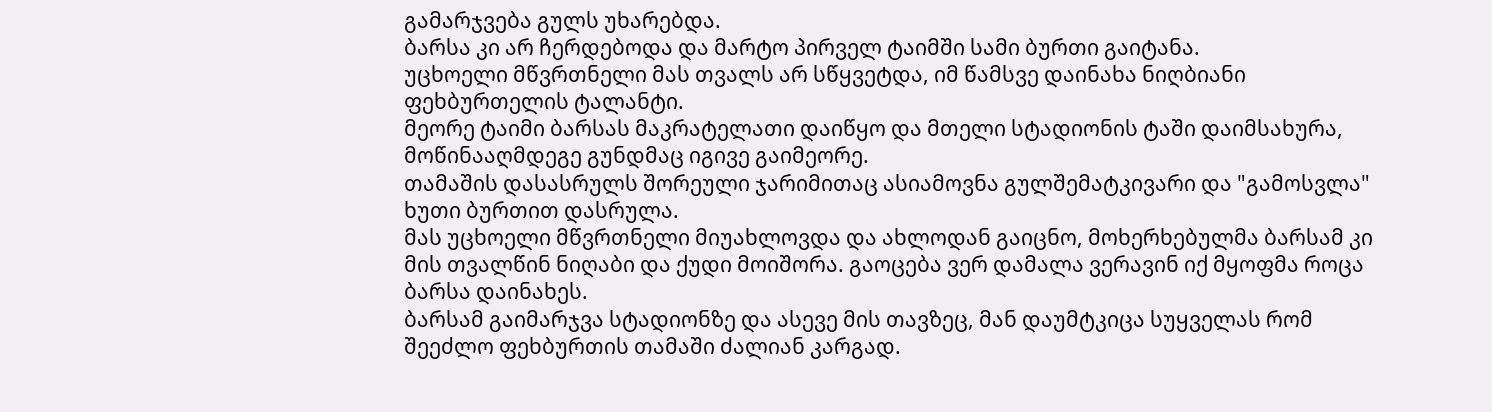გამარჯვება გულს უხარებდა.
ბარსა კი არ ჩერდებოდა და მარტო პირველ ტაიმში სამი ბურთი გაიტანა.
უცხოელი მწვრთნელი მას თვალს არ სწყვეტდა, იმ წამსვე დაინახა ნიღბიანი ფეხბურთელის ტალანტი.
მეორე ტაიმი ბარსას მაკრატელათი დაიწყო და მთელი სტადიონის ტაში დაიმსახურა, მოწინააღმდეგე გუნდმაც იგივე გაიმეორე.
თამაშის დასასრულს შორეული ჯარიმითაც ასიამოვნა გულშემატკივარი და "გამოსვლა" ხუთი ბურთით დასრულა.
მას უცხოელი მწვრთნელი მიუახლოვდა და ახლოდან გაიცნო, მოხერხებულმა ბარსამ კი მის თვალწინ ნიღაბი და ქუდი მოიშორა. გაოცება ვერ დამალა ვერავინ იქ მყოფმა როცა ბარსა დაინახეს.
ბარსამ გაიმარჯვა სტადიონზე და ასევე მის თავზეც, მან დაუმტკიცა სუყველას რომ შეეძლო ფეხბურთის თამაში ძალიან კარგად.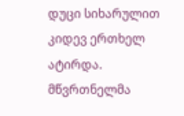დუცი სიხარულით კიდევ ერთხელ ატირდა.
მწვრთნელმა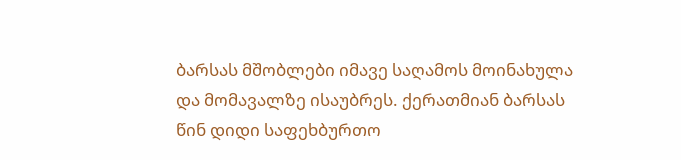ბარსას მშობლები იმავე საღამოს მოინახულა და მომავალზე ისაუბრეს. ქერათმიან ბარსას წინ დიდი საფეხბურთო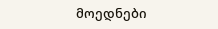მოედნები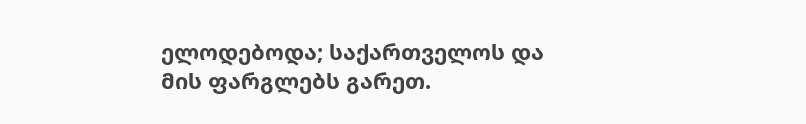ელოდებოდა; საქართველოს და მის ფარგლებს გარეთ.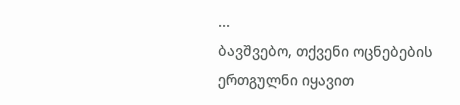...
ბავშვებო, თქვენი ოცნებების ერთგულნი იყავით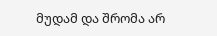მუდამ და შრომა არ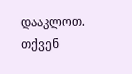დააკლოთ.
თქვენ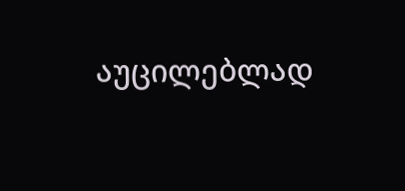აუცილებლად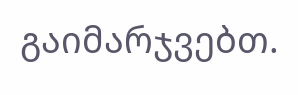გაიმარჯვებთ.